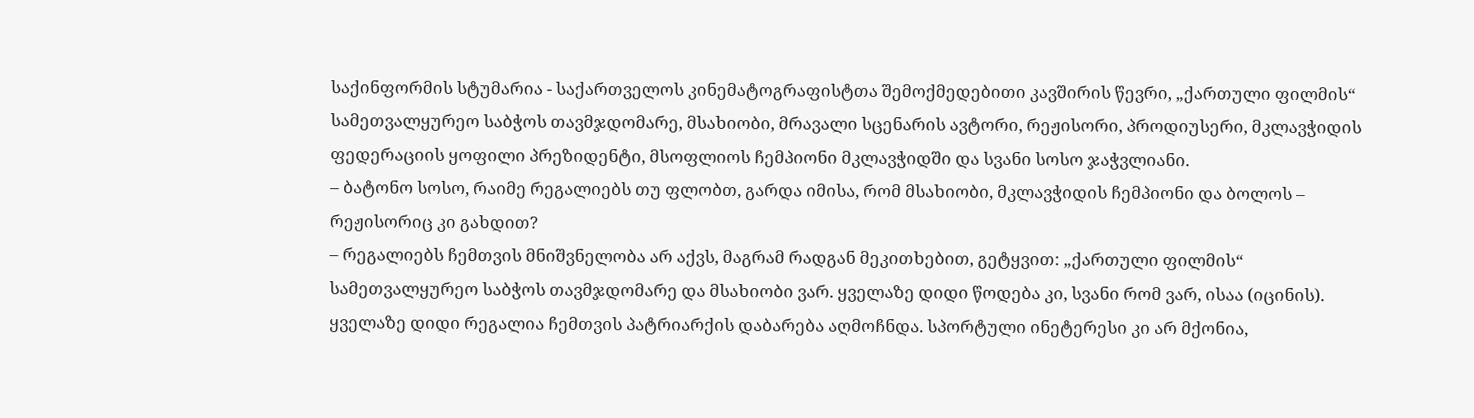საქინფორმის სტუმარია - საქართველოს კინემატოგრაფისტთა შემოქმედებითი კავშირის წევრი, „ქართული ფილმის“ სამეთვალყურეო საბჭოს თავმჯდომარე, მსახიობი, მრავალი სცენარის ავტორი, რეჟისორი, პროდიუსერი, მკლავჭიდის ფედერაციის ყოფილი პრეზიდენტი, მსოფლიოს ჩემპიონი მკლავჭიდში და სვანი სოსო ჯაჭვლიანი.
– ბატონო სოსო, რაიმე რეგალიებს თუ ფლობთ, გარდა იმისა, რომ მსახიობი, მკლავჭიდის ჩემპიონი და ბოლოს – რეჟისორიც კი გახდით?
– რეგალიებს ჩემთვის მნიშვნელობა არ აქვს, მაგრამ რადგან მეკითხებით, გეტყვით: „ქართული ფილმის“ სამეთვალყურეო საბჭოს თავმჯდომარე და მსახიობი ვარ. ყველაზე დიდი წოდება კი, სვანი რომ ვარ, ისაა (იცინის). ყველაზე დიდი რეგალია ჩემთვის პატრიარქის დაბარება აღმოჩნდა. სპორტული ინეტერესი კი არ მქონია,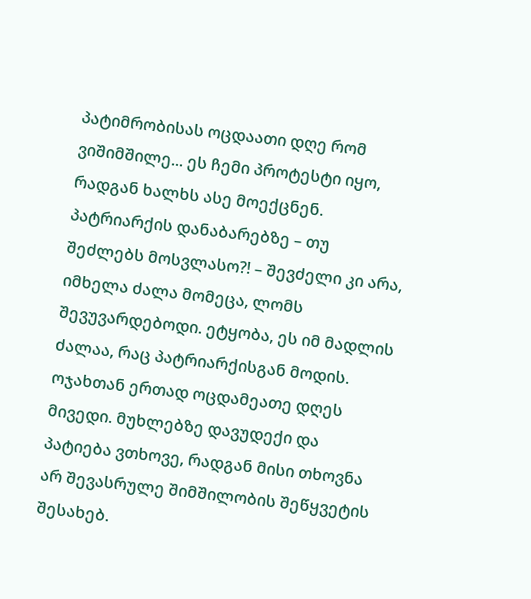პატიმრობისას ოცდაათი დღე რომ ვიშიმშილე... ეს ჩემი პროტესტი იყო, რადგან ხალხს ასე მოექცნენ. პატრიარქის დანაბარებზე – თუ შეძლებს მოსვლასო?! – შევძელი კი არა, იმხელა ძალა მომეცა, ლომს შევუვარდებოდი. ეტყობა, ეს იმ მადლის ძალაა, რაც პატრიარქისგან მოდის. ოჯახთან ერთად ოცდამეათე დღეს მივედი. მუხლებზე დავუდექი და პატიება ვთხოვე, რადგან მისი თხოვნა არ შევასრულე შიმშილობის შეწყვეტის შესახებ.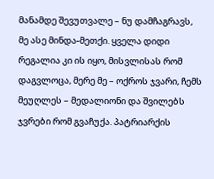მანამდე შევუთვალე – ნუ დამჩაგრავს, მე ასე მინდა-მეთქი. ყველა დიდი რეგალია კი ის იყო, მისვლისას რომ დაგვლოცა, მერე მე – ოქროს ჯვარი, ჩემს მეუღლეს – მედალიონი და შვილებს ჯვრები რომ გვაჩუქა. პატრიარქის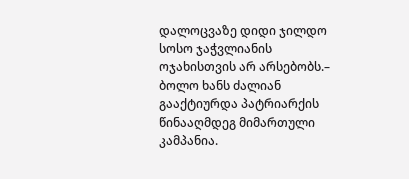დალოცვაზე დიდი ჯილდო სოსო ჯაჭვლიანის ოჯახისთვის არ არსებობს.– ბოლო ხანს ძალიან გააქტიურდა პატრიარქის წინააღმდეგ მიმართული კამპანია.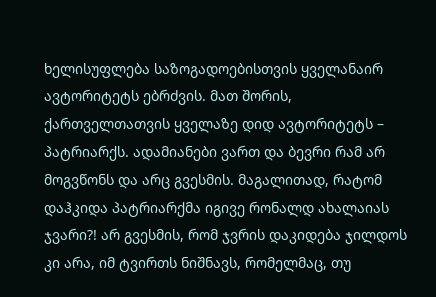ხელისუფლება საზოგადოებისთვის ყველანაირ ავტორიტეტს ებრძვის. მათ შორის, ქართველთათვის ყველაზე დიდ ავტორიტეტს – პატრიარქს. ადამიანები ვართ და ბევრი რამ არ მოგვწონს და არც გვესმის. მაგალითად, რატომ დაჰკიდა პატრიარქმა იგივე რონალდ ახალაიას ჯვარი?! არ გვესმის, რომ ჯვრის დაკიდება ჯილდოს კი არა, იმ ტვირთს ნიშნავს, რომელმაც, თუ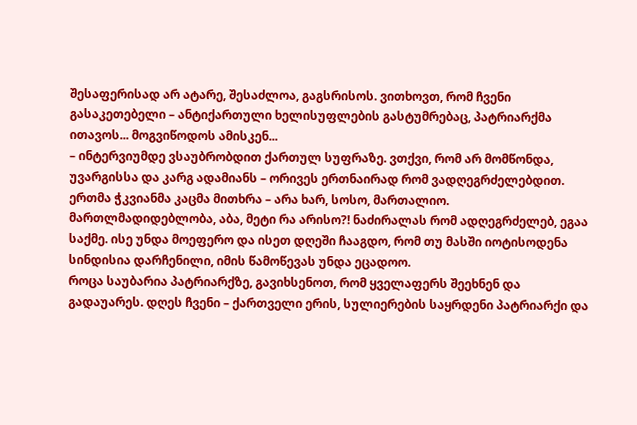შესაფერისად არ ატარე, შესაძლოა, გაგსრისოს. ვითხოვთ, რომ ჩვენი გასაკეთებელი – ანტიქართული ხელისუფლების გასტუმრებაც, პატრიარქმა ითავოს... მოგვიწოდოს ამისკენ...
– ინტერვიუმდე ვსაუბრობდით ქართულ სუფრაზე. ვთქვი, რომ არ მომწონდა, უვარგისსა და კარგ ადამიანს – ორივეს ერთნაირად რომ ვადღეგრძელებდით. ერთმა ჭკვიანმა კაცმა მითხრა – არა ხარ, სოსო, მართალიო. მართლმადიდებლობა, აბა, მეტი რა არისო?! ნაძირალას რომ ადღეგრძელებ, ეგაა საქმე. ისე უნდა მოეფერო და ისეთ დღეში ჩააგდო, რომ თუ მასში იოტისოდენა სინდისია დარჩენილი, იმის წამოწევას უნდა ეცადოო.
როცა საუბარია პატრიარქზე, გავიხსენოთ, რომ ყველაფერს შეეხნენ და გადაუარეს. დღეს ჩვენი – ქართველი ერის, სულიერების საყრდენი პატრიარქი და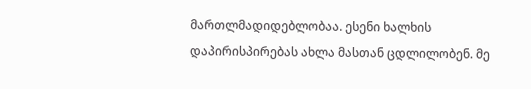მართლმადიდებლობაა. ესენი ხალხის დაპირისპირებას ახლა მასთან ცდლილობენ. მე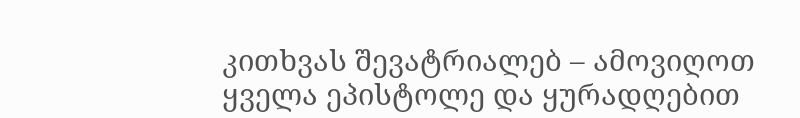კითხვას შევატრიალებ – ამოვიღოთ ყველა ეპისტოლე და ყურადღებით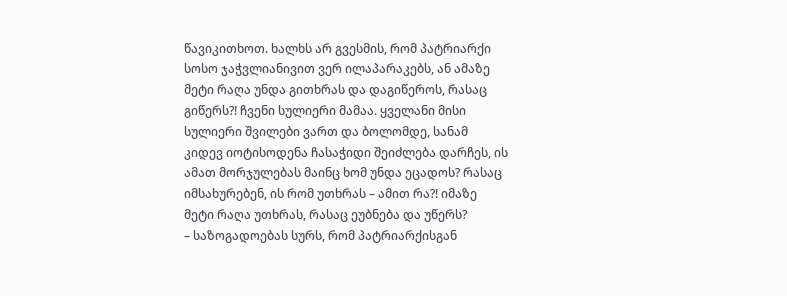წავიკითხოთ. ხალხს არ გვესმის, რომ პატრიარქი სოსო ჯაჭვლიანივით ვერ ილაპარაკებს, ან ამაზე მეტი რაღა უნდა გითხრას და დაგიწეროს, რასაც გიწერს?! ჩვენი სულიერი მამაა. ყველანი მისი სულიერი შვილები ვართ და ბოლომდე, სანამ კიდევ იოტისოდენა ჩასაჭიდი შეიძლება დარჩეს, ის ამათ მორჯულებას მაინც ხომ უნდა ეცადოს? რასაც იმსახურებენ, ის რომ უთხრას – ამით რა?! იმაზე მეტი რაღა უთხრას, რასაც ეუბნება და უწერს?
– საზოგადოებას სურს, რომ პატრიარქისგან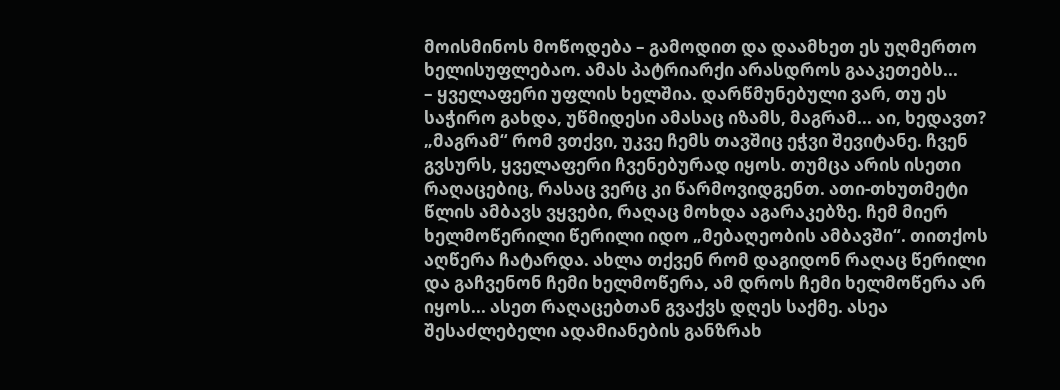მოისმინოს მოწოდება – გამოდით და დაამხეთ ეს უღმერთო ხელისუფლებაო. ამას პატრიარქი არასდროს გააკეთებს...
– ყველაფერი უფლის ხელშია. დარწმუნებული ვარ, თუ ეს საჭირო გახდა, უწმიდესი ამასაც იზამს, მაგრამ... აი, ხედავთ? „მაგრამ“ რომ ვთქვი, უკვე ჩემს თავშიც ეჭვი შევიტანე. ჩვენ გვსურს, ყველაფერი ჩვენებურად იყოს. თუმცა არის ისეთი რაღაცებიც, რასაც ვერც კი წარმოვიდგენთ. ათი-თხუთმეტი წლის ამბავს ვყვები, რაღაც მოხდა აგარაკებზე. ჩემ მიერ ხელმოწერილი წერილი იდო „მებაღეობის ამბავში“. თითქოს აღწერა ჩატარდა. ახლა თქვენ რომ დაგიდონ რაღაც წერილი და გაჩვენონ ჩემი ხელმოწერა, ამ დროს ჩემი ხელმოწერა არ იყოს... ასეთ რაღაცებთან გვაქვს დღეს საქმე. ასეა შესაძლებელი ადამიანების განზრახ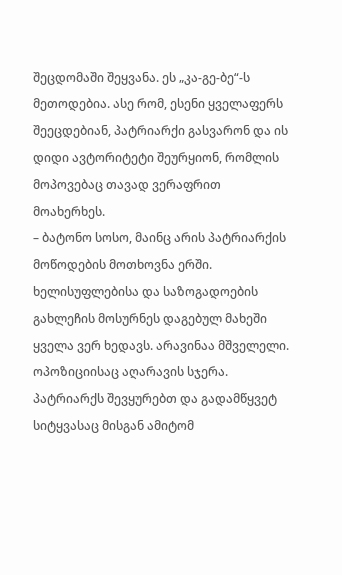შეცდომაში შეყვანა. ეს „კა-გე-ბე“-ს მეთოდებია. ასე რომ, ესენი ყველაფერს შეეცდებიან, პატრიარქი გასვარონ და ის დიდი ავტორიტეტი შეურყიონ, რომლის მოპოვებაც თავად ვერაფრით მოახერხეს.
– ბატონო სოსო, მაინც არის პატრიარქის მოწოდების მოთხოვნა ერში. ხელისუფლებისა და საზოგადოების გახლეჩის მოსურნეს დაგებულ მახეში ყველა ვერ ხედავს. არავინაა მშველელი. ოპოზიციისაც აღარავის სჯერა. პატრიარქს შევყურებთ და გადამწყვეტ სიტყვასაც მისგან ამიტომ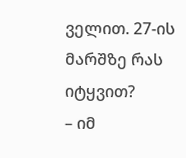ველით. 27-ის მარშზე რას იტყვით?
– იმ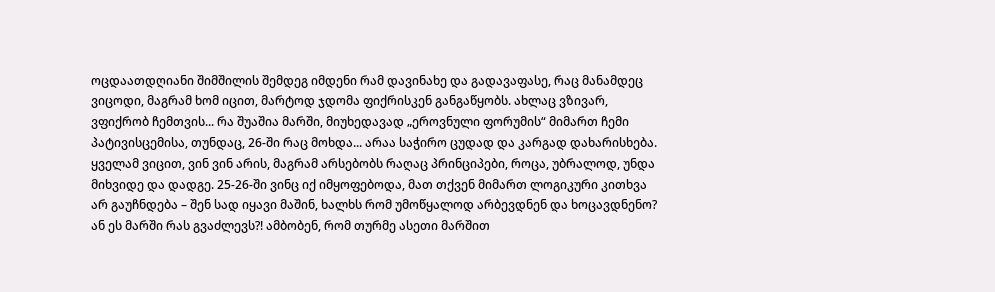ოცდაათდღიანი შიმშილის შემდეგ იმდენი რამ დავინახე და გადავაფასე, რაც მანამდეც ვიცოდი, მაგრამ ხომ იცით, მარტოდ ჯდომა ფიქრისკენ განგაწყობს. ახლაც ვზივარ, ვფიქრობ ჩემთვის... რა შუაშია მარში, მიუხედავად „ეროვნული ფორუმის“ მიმართ ჩემი პატივისცემისა, თუნდაც, 26-ში რაც მოხდა... არაა საჭირო ცუდად და კარგად დახარისხება. ყველამ ვიცით, ვინ ვინ არის, მაგრამ არსებობს რაღაც პრინციპები, როცა, უბრალოდ, უნდა მიხვიდე და დადგე. 25-26-ში ვინც იქ იმყოფებოდა, მათ თქვენ მიმართ ლოგიკური კითხვა არ გაუჩნდება – შენ სად იყავი მაშინ, ხალხს რომ უმოწყალოდ არბევდნენ და ხოცავდნენო? ან ეს მარში რას გვაძლევს?! ამბობენ, რომ თურმე ასეთი მარშით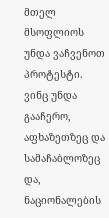მთელ მსოფლიოს უნდა ვაჩვენოთ პროტესტი. ვინც უნდა გააჩერო, აფხაზეთზეც და სამაჩაბლოზეც და, ნაციონალების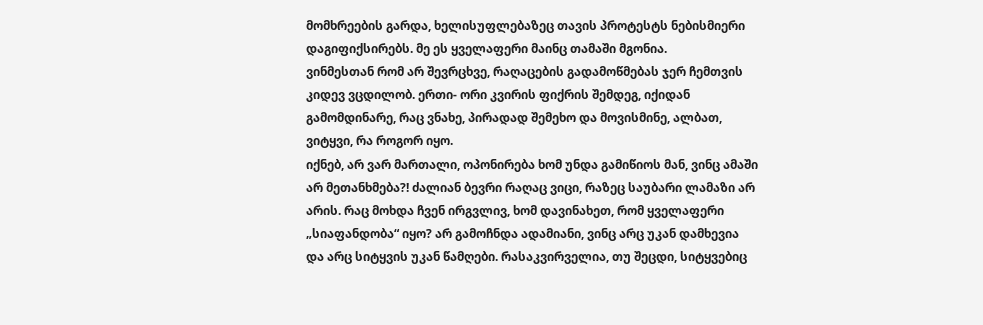მომხრეების გარდა, ხელისუფლებაზეც თავის პროტესტს ნებისმიერი დაგიფიქსირებს. მე ეს ყველაფერი მაინც თამაში მგონია.
ვინმესთან რომ არ შევრცხვე, რაღაცების გადამოწმებას ჯერ ჩემთვის კიდევ ვცდილობ. ერთი- ორი კვირის ფიქრის შემდეგ, იქიდან გამომდინარე, რაც ვნახე, პირადად შემეხო და მოვისმინე, ალბათ, ვიტყვი, რა როგორ იყო.
იქნებ, არ ვარ მართალი, ოპონირება ხომ უნდა გამიწიოს მან, ვინც ამაში არ მეთანხმება?! ძალიან ბევრი რაღაც ვიცი, რაზეც საუბარი ლამაზი არ არის. რაც მოხდა ჩვენ ირგვლივ, ხომ დავინახეთ, რომ ყველაფერი „სიაფანდობა“ იყო? არ გამოჩნდა ადამიანი, ვინც არც უკან დამხევია და არც სიტყვის უკან წამღები. რასაკვირველია, თუ შეცდი, სიტყვებიც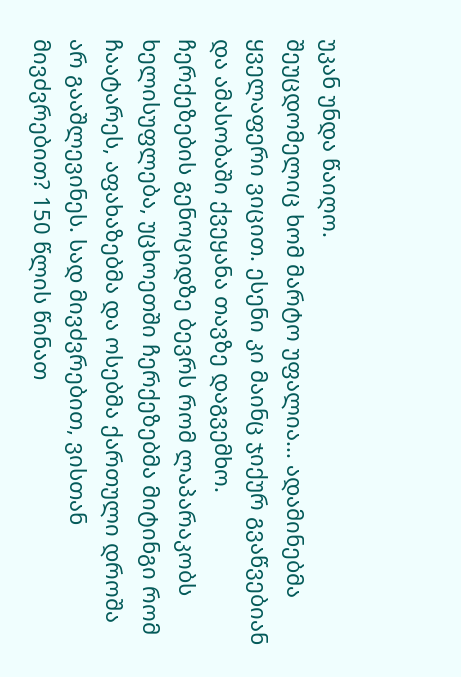უკან უნდა წაიღო.
შეუცდომელიც ხომ მარტო უფალია... ადამინებმა ყველაფერი ვიცით. ესენი კი მაინც ჯიქურ გვაწვებიან და ამასობაში ქვეყანა თავზე დაგვემხო.
ჩერქეზების გენოციდზე ბევრს რომ ლაპარაკობს ხელისუფლება, უცხოეთში ჩერქეზებმა მიტინგი რომ ჩაატარეს, აფახაზებმა და ოსებმა ქართული დროშა არ გააშლევინეს. სად მივძვრებით, ვისთან მივძვრებით? 150 წლის წინათ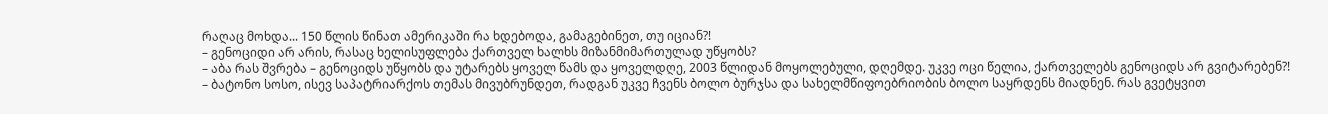რაღაც მოხდა... 150 წლის წინათ ამერიკაში რა ხდებოდა, გამაგებინეთ, თუ იციან?!
– გენოციდი არ არის, რასაც ხელისუფლება ქართველ ხალხს მიზანმიმართულად უწყობს?
– აბა რას შვრება – გენოციდს უწყობს და უტარებს ყოველ წამს და ყოველდღე, 2003 წლიდან მოყოლებული, დღემდე. უკვე ოცი წელია, ქართველებს გენოციდს არ გვიტარებენ?!
– ბატონო სოსო, ისევ საპატრიარქოს თემას მივუბრუნდეთ, რადგან უკვე ჩვენს ბოლო ბურჯსა და სახელმწიფოებრიობის ბოლო საყრდენს მიადნენ. რას გვეტყვით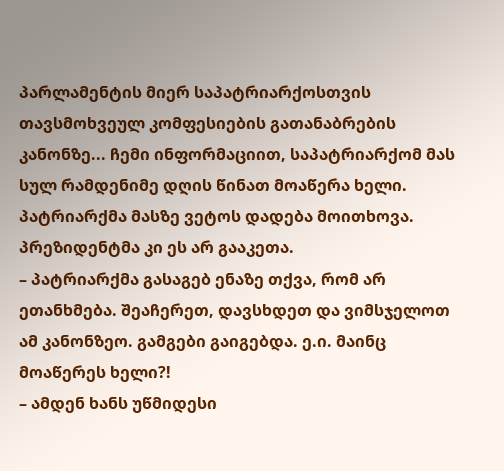პარლამენტის მიერ საპატრიარქოსთვის თავსმოხვეულ კომფესიების გათანაბრების კანონზე... ჩემი ინფორმაციით, საპატრიარქომ მას სულ რამდენიმე დღის წინათ მოაწერა ხელი. პატრიარქმა მასზე ვეტოს დადება მოითხოვა. პრეზიდენტმა კი ეს არ გააკეთა.
– პატრიარქმა გასაგებ ენაზე თქვა, რომ არ ეთანხმება. შეაჩერეთ, დავსხდეთ და ვიმსჯელოთ ამ კანონზეო. გამგები გაიგებდა. ე.ი. მაინც მოაწერეს ხელი?!
– ამდენ ხანს უწმიდესი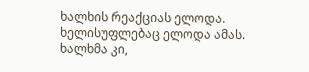ხალხის რეაქციას ელოდა. ხელისუფლებაც ელოდა ამას. ხალხმა კი,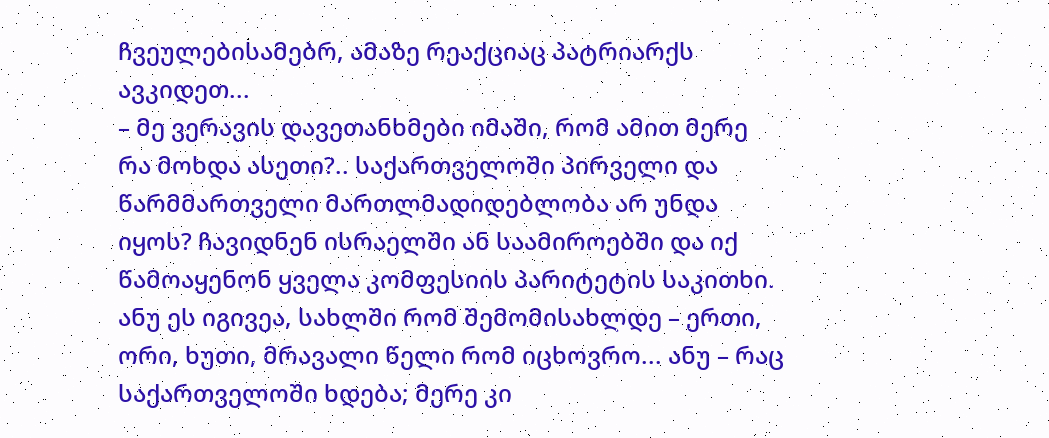ჩვეულებისამებრ, ამაზე რეაქციაც პატრიარქს ავკიდეთ...
– მე ვერავის დავეთანხმები იმაში, რომ ამით მერე რა მოხდა ასეთი?.. საქართველოში პირველი და წარმმართველი მართლმადიდებლობა არ უნდა იყოს? ჩავიდნენ ისრაელში ან საამიროებში და იქ წამოაყენონ ყველა კომფესიის პარიტეტის საკითხი. ანუ ეს იგივეა, სახლში რომ შემომისახლდე – ერთი, ორი, ხუთი, მრავალი წელი რომ იცხოვრო... ანუ – რაც საქართველოში ხდება; მერე კი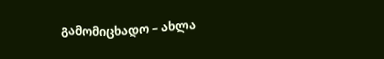გამომიცხადო – ახლა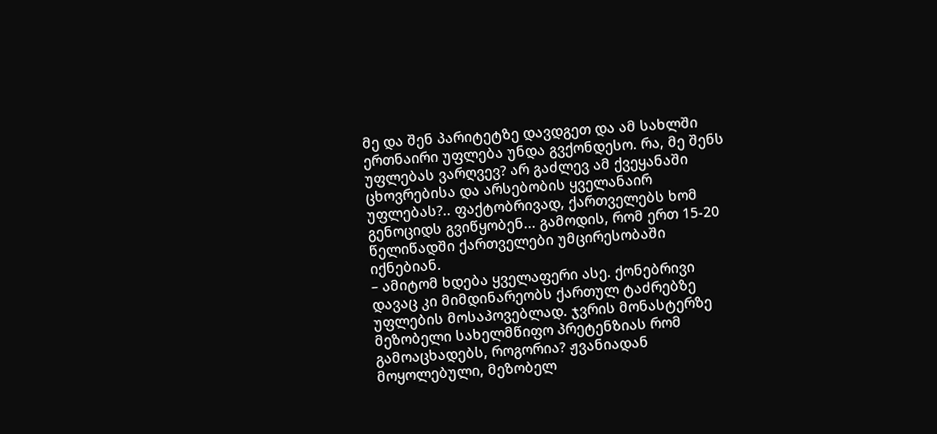მე და შენ პარიტეტზე დავდგეთ და ამ სახლში ერთნაირი უფლება უნდა გვქონდესო. რა, მე შენს უფლებას ვარღვევ? არ გაძლევ ამ ქვეყანაში ცხოვრებისა და არსებობის ყველანაირ უფლებას?.. ფაქტობრივად, ქართველებს ხომ გენოციდს გვიწყობენ... გამოდის, რომ ერთ 15-20 წელიწადში ქართველები უმცირესობაში იქნებიან.
– ამიტომ ხდება ყველაფერი ასე. ქონებრივი დავაც კი მიმდინარეობს ქართულ ტაძრებზე უფლების მოსაპოვებლად. ჯვრის მონასტერზე მეზობელი სახელმწიფო პრეტენზიას რომ გამოაცხადებს, როგორია? ჟვანიადან მოყოლებული, მეზობელ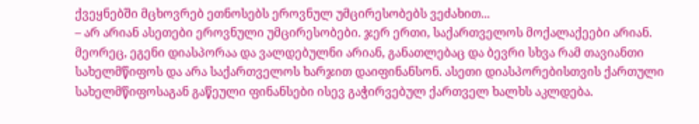ქვეყნებში მცხოვრებ ეთნოსებს ეროვნულ უმცირესობებს ვეძახით...
– არ არიან ასეთები ეროვნული უმცირესობები. ჯერ ერთი, საქართველოს მოქალაქეები არიან. მეორეც, ეგენი დიასპორაა და ვალდებულნი არიან, განათლებაც და ბევრი სხვა რამ თავიანთი სახელმწიფოს და არა საქართველოს ხარჯით დაიფინანსონ. ასეთი დიასპორებისთვის ქართული სახელმწიფოსაგან გაწეული ფინანსები ისევ გაჭირვებულ ქართველ ხალხს აკლდება.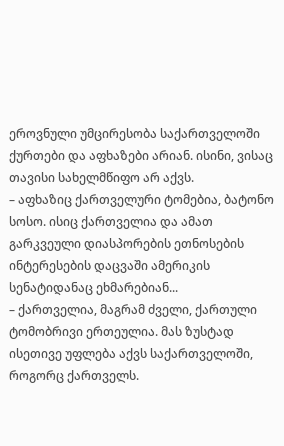ეროვნული უმცირესობა საქართველოში ქურთები და აფხაზები არიან. ისინი, ვისაც თავისი სახელმწიფო არ აქვს.
– აფხაზიც ქართველური ტომებია, ბატონო სოსო. ისიც ქართველია და ამათ გარკვეული დიასპორების ეთნოსების ინტერესების დაცვაში ამერიკის სენატიდანაც ეხმარებიან...
– ქართველია, მაგრამ ძველი, ქართული ტომობრივი ერთეულია. მას ზუსტად ისეთივე უფლება აქვს საქართველოში, როგორც ქართველს.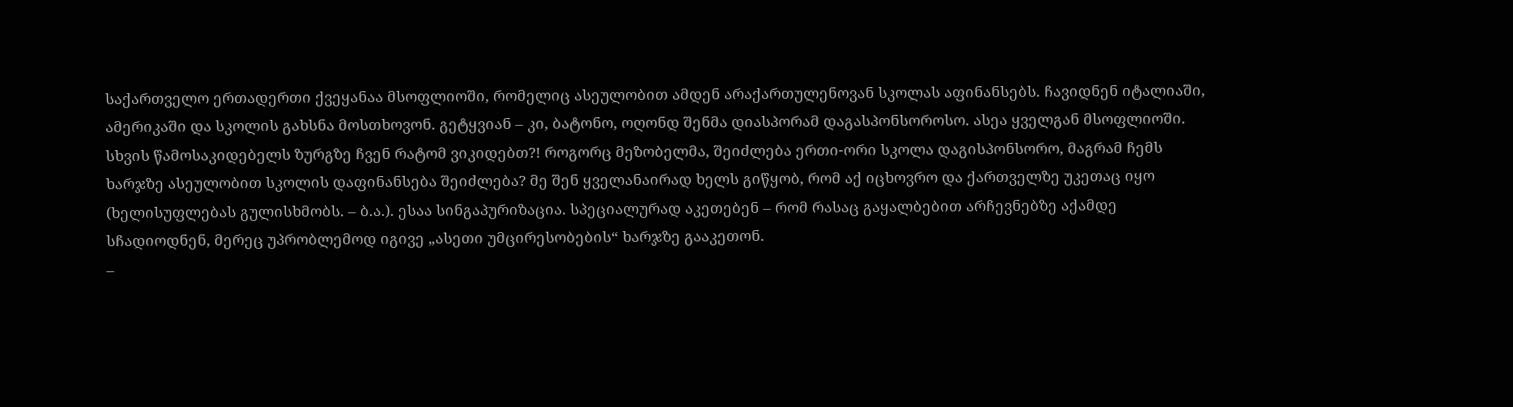საქართველო ერთადერთი ქვეყანაა მსოფლიოში, რომელიც ასეულობით ამდენ არაქართულენოვან სკოლას აფინანსებს. ჩავიდნენ იტალიაში, ამერიკაში და სკოლის გახსნა მოსთხოვონ. გეტყვიან – კი, ბატონო, ოღონდ შენმა დიასპორამ დაგასპონსოროსო. ასეა ყველგან მსოფლიოში. სხვის წამოსაკიდებელს ზურგზე ჩვენ რატომ ვიკიდებთ?! როგორც მეზობელმა, შეიძლება ერთი-ორი სკოლა დაგისპონსორო, მაგრამ ჩემს ხარჯზე ასეულობით სკოლის დაფინანსება შეიძლება? მე შენ ყველანაირად ხელს გიწყობ, რომ აქ იცხოვრო და ქართველზე უკეთაც იყო (ხელისუფლებას გულისხმობს. – ბ.ა.). ესაა სინგაპურიზაცია. სპეციალურად აკეთებენ – რომ რასაც გაყალბებით არჩევნებზე აქამდე სჩადიოდნენ, მერეც უპრობლემოდ იგივე „ასეთი უმცირესობების“ ხარჯზე გააკეთონ.
–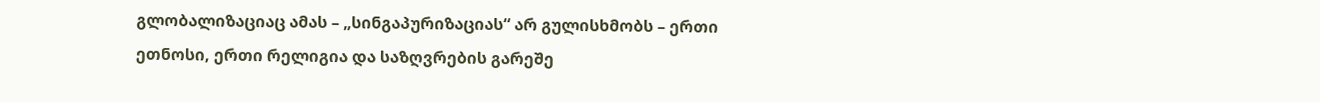გლობალიზაციაც ამას – „სინგაპურიზაციას“ არ გულისხმობს – ერთი ეთნოსი, ერთი რელიგია და საზღვრების გარეშე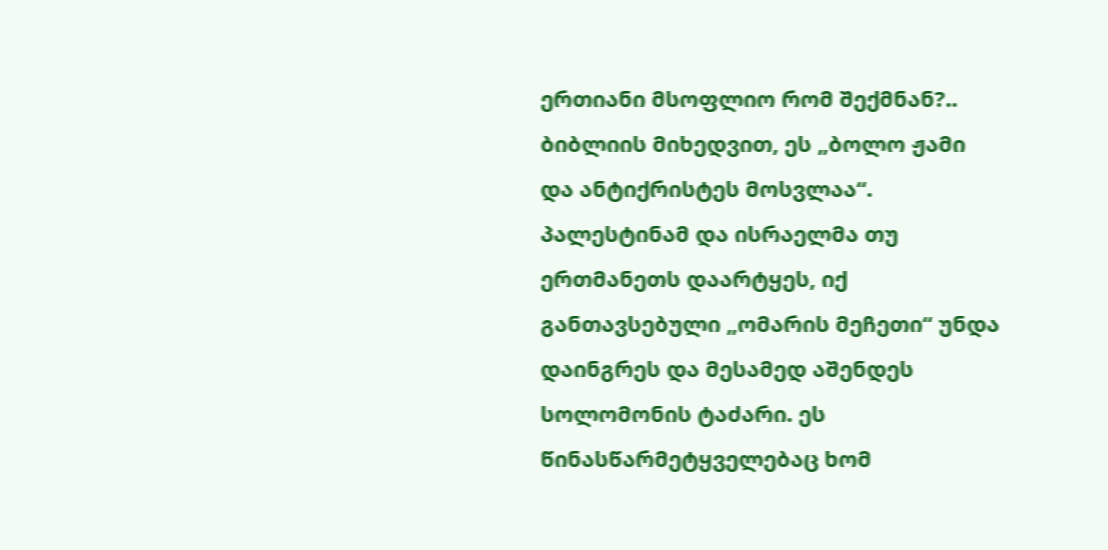ერთიანი მსოფლიო რომ შექმნან?.. ბიბლიის მიხედვით, ეს „ბოლო ჟამი და ანტიქრისტეს მოსვლაა“. პალესტინამ და ისრაელმა თუ ერთმანეთს დაარტყეს, იქ განთავსებული „ომარის მეჩეთი“ უნდა დაინგრეს და მესამედ აშენდეს სოლომონის ტაძარი. ეს წინასწარმეტყველებაც ხომ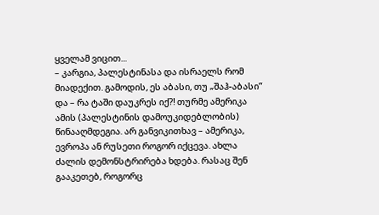ყველამ ვიცით...
– კარგია, პალესტინასა და ისრაელს რომ მიადექით. გამოდის, ეს აბასი, თუ „შაჰ-აბასი“ და – რა ტაში დაუკრეს იქ?! თურმე ამერიკა ამის (პალესტინის დამოუკიდებლობის) წინააღმდეგია. არ განვიკითხავ – ამერიკა, ევროპა ან რუსეთი როგორ იქცევა. ახლა ძალის დემონსტრირება ხდება. რასაც შენ გააკეთებ, როგორც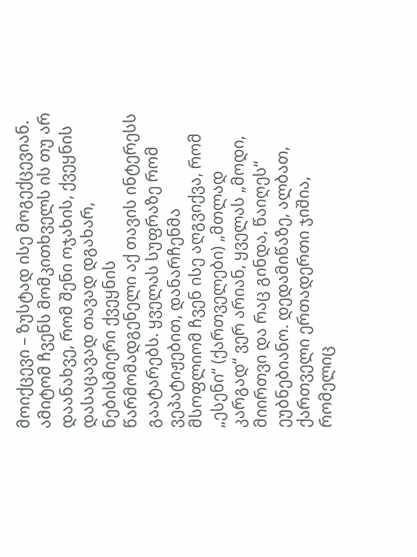მოიქცევი – ზუსტად ისე მოგექცევიან. ამიტომ ჩვენს მომკითხველს ის თუ არ დაანახვე, რომ შენი ოჯახის, ქვეყნის დასაცავად თავად დგახარ, ნებისმიერი ქვეყნის წარმომადგენელი აქ თავის ინტერესს გაატარებს. ყველას სუფრაზე რომ ვეპატიჟებით, დანარჩენმა მსოფლიომ ჩვენ ისე აღგვიქვა, რომ „ესენი“ (ქართველები) „მთლად კარგად“ ვერ არიან, ყველას „მოდი, მიირთვი და რაც გინდა, წაიღეს“ ეუბნებიანო. დედამიწაზე, ალბათ, ქართველი ერთადერთი ჯიშია, რომელიც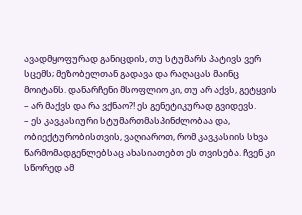ავადმყოფურად განიცდის, თუ სტუმარს პატივს ვერ სცემს; მეზობელთან გადავა და რაღაცას მაინც მოიტანს. დანარჩენი მსოფლიო კი, თუ არ აქვს, გეტყვის – არ მაქვს და რა ვქნაო?! ეს გენეტიკურად გვიდევს.
– ეს კავკასიური სტუმართმასპინძლობაა და, ობიექტურობისთვის, ვაღიაროთ, რომ კავკასიის სხვა წარმომადგენლებსაც ახასიათებთ ეს თვისება. ჩვენ კი სწორედ ამ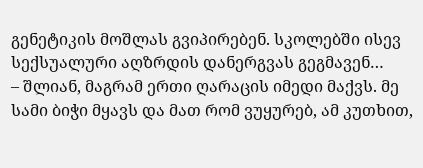გენეტიკის მოშლას გვიპირებენ. სკოლებში ისევ სექსუალური აღზრდის დანერგვას გეგმავენ…
– შლიან, მაგრამ ერთი ღარაცის იმედი მაქვს. მე სამი ბიჭი მყავს და მათ რომ ვუყურებ, ამ კუთხით,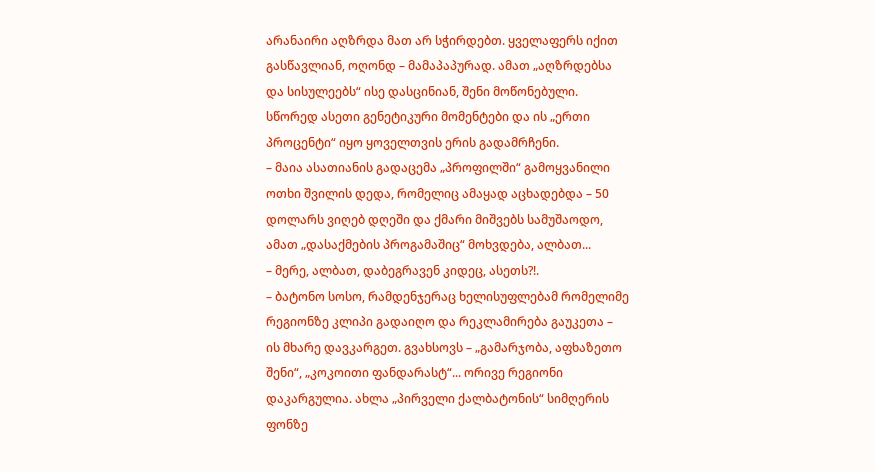არანაირი აღზრდა მათ არ სჭირდებთ. ყველაფერს იქით გასწავლიან, ოღონდ – მამაპაპურად. ამათ „აღზრდებსა და სისულეებს“ ისე დასცინიან, შენი მოწონებული. სწორედ ასეთი გენეტიკური მომენტები და ის „ერთი პროცენტი“ იყო ყოველთვის ერის გადამრჩენი.
– მაია ასათიანის გადაცემა „პროფილში“ გამოყვანილი ოთხი შვილის დედა, რომელიც ამაყად აცხადებდა – 50 დოლარს ვიღებ დღეში და ქმარი მიშვებს სამუშაოდო, ამათ „დასაქმების პროგამაშიც“ მოხვდება, ალბათ...
– მერე, ალბათ, დაბეგრავენ კიდეც, ასეთს?!.
– ბატონო სოსო, რამდენჯერაც ხელისუფლებამ რომელიმე რეგიონზე კლიპი გადაიღო და რეკლამირება გაუკეთა – ის მხარე დავკარგეთ. გვახსოვს – „გამარჯობა, აფხაზეთო შენი“, „კოკოითი ფანდარასტ“... ორივე რეგიონი დაკარგულია. ახლა „პირველი ქალბატონის“ სიმღერის ფონზე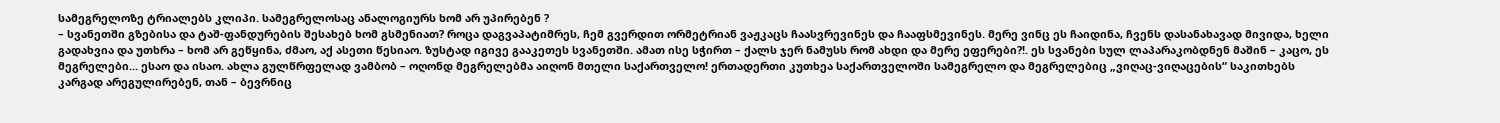სამეგრელოზე ტრიალებს კლიპი. სამეგრელოსაც ანალოგიურს ხომ არ უპირებენ ?
– სვანეთში გზებისა და ტაშ-ფანდურების შესახებ ხომ გსმენიათ? როცა დაგვაპატიმრეს, ჩემ გვერდით ორმეტრიან ვაჟკაცს ჩაასვრევინეს და ჩააფსმევინეს. მერე ვინც ეს ჩაიდინა, ჩვენს დასანახავად მივიდა, ხელი გადახვია და უთხრა – ხომ არ გეწყინა, ძმაო, აქ ასეთი წესიაო. ზუსტად იგივე გააკეთეს სვანეთში. ამათ ისე სჭირთ – ქალს ჯერ ნამუსს რომ ახდი და მერე ეფერები?!. ეს სვანები სულ ლაპარაკობდნენ მაშინ – კაცო, ეს მეგრელები... ესაო და ისაო. ახლა გულწრფელად ვამბობ – ოღონდ მეგრელებმა აიღონ მთელი საქართველო! ერთადერთი კუთხეა საქართველოში სამეგრელო და მეგრელებიც „ვიღაც-ვიღაცების“ საკითხებს კარგად არეგულირებენ, თან – ბევრნიც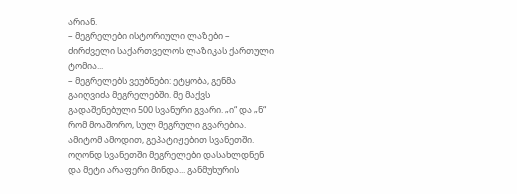არიან.
– მეგრელები ისტორიული ლაზები – ძირძველი საქართველოს ლაზიკას ქართული ტომია...
– მეგრელებს ვეუბნები: ეტყობა, გენმა გაიღვიძა მეგრელებში. მე მაქვს გადაშენებული 500 სვანური გვარი. „ი“ და „ნ“ რომ მოაშორო, სულ მეგრული გვარებია. ამიტომ ამოდით, გეპატიჟებით სვანეთში. ოღონდ სვანეთში მეგრელები დასახლდნენ და მეტი არაფერი მინდა... განმუხურის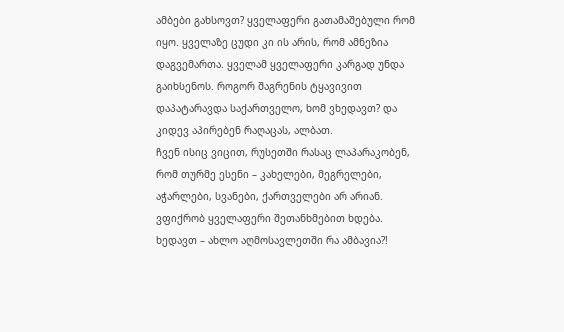ამბები გახსოვთ? ყველაფერი გათამაშებული რომ იყო. ყველაზე ცუდი კი ის არის, რომ ამნეზია დაგვემართა. ყველამ ყველაფერი კარგად უნდა გაიხსენოს. როგორ შაგრენის ტყავივით დაპატარავდა საქართველო, ხომ ვხედავთ? და კიდევ აპირებენ რაღაცას, ალბათ.
ჩვენ ისიც ვიცით, რუსეთში რასაც ლაპარაკობენ, რომ თურმე ესენი – კახელები, მეგრელები, აჭარლები, სვანები, ქართველები არ არიან. ვფიქრობ ყველაფერი შეთანხმებით ხდება.
ხედავთ – ახლო აღმოსავლეთში რა ამბავია?!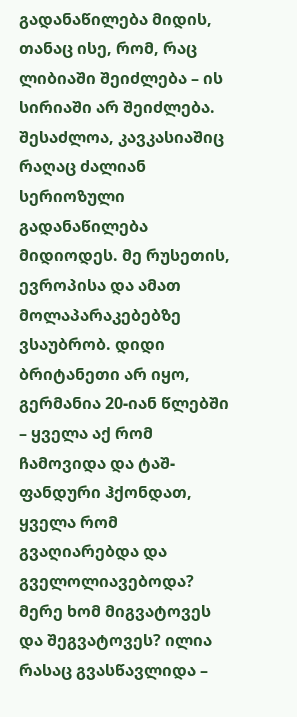გადანაწილება მიდის, თანაც ისე, რომ, რაც ლიბიაში შეიძლება – ის სირიაში არ შეიძლება. შესაძლოა, კავკასიაშიც რაღაც ძალიან სერიოზული გადანაწილება მიდიოდეს. მე რუსეთის, ევროპისა და ამათ მოლაპარაკებებზე ვსაუბრობ. დიდი ბრიტანეთი არ იყო, გერმანია 20-იან წლებში – ყველა აქ რომ ჩამოვიდა და ტაშ-ფანდური ჰქონდათ, ყველა რომ გვაღიარებდა და გველოლიავებოდა? მერე ხომ მიგვატოვეს და შეგვატოვეს? ილია რასაც გვასწავლიდა –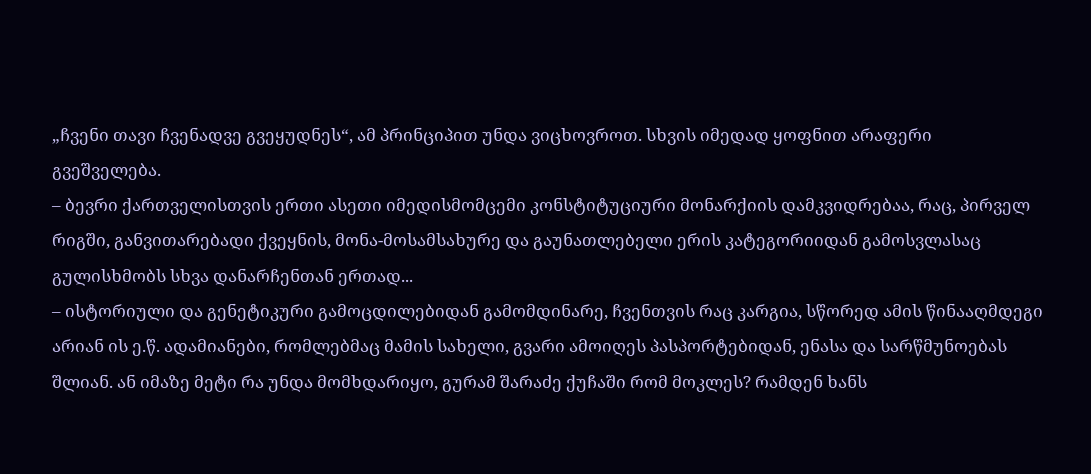„ჩვენი თავი ჩვენადვე გვეყუდნეს“, ამ პრინციპით უნდა ვიცხოვროთ. სხვის იმედად ყოფნით არაფერი გვეშველება.
– ბევრი ქართველისთვის ერთი ასეთი იმედისმომცემი კონსტიტუციური მონარქიის დამკვიდრებაა, რაც, პირველ რიგში, განვითარებადი ქვეყნის, მონა-მოსამსახურე და გაუნათლებელი ერის კატეგორიიდან გამოსვლასაც გულისხმობს სხვა დანარჩენთან ერთად...
– ისტორიული და გენეტიკური გამოცდილებიდან გამომდინარე, ჩვენთვის რაც კარგია, სწორედ ამის წინააღმდეგი არიან ის ე.წ. ადამიანები, რომლებმაც მამის სახელი, გვარი ამოიღეს პასპორტებიდან, ენასა და სარწმუნოებას შლიან. ან იმაზე მეტი რა უნდა მომხდარიყო, გურამ შარაძე ქუჩაში რომ მოკლეს? რამდენ ხანს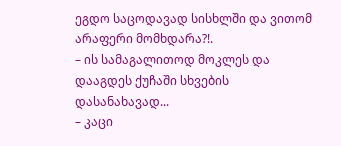ეგდო საცოდავად სისხლში და ვითომ არაფერი მომხდარა?!.
– ის სამაგალითოდ მოკლეს და დააგდეს ქუჩაში სხვების დასანახავად...
– კაცი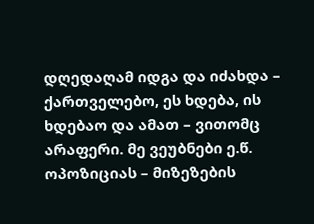დღედაღამ იდგა და იძახდა – ქართველებო, ეს ხდება, ის ხდებაო და ამათ – ვითომც არაფერი. მე ვეუბნები ე.წ. ოპოზიციას – მიზეზების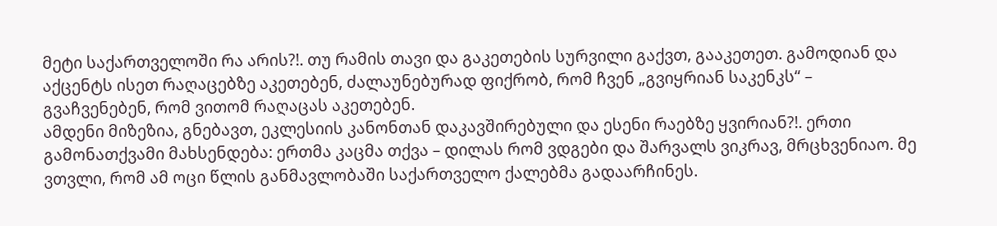მეტი საქართველოში რა არის?!. თუ რამის თავი და გაკეთების სურვილი გაქვთ, გააკეთეთ. გამოდიან და აქცენტს ისეთ რაღაცებზე აკეთებენ, ძალაუნებურად ფიქრობ, რომ ჩვენ „გვიყრიან საკენკს“ – გვაჩვენებენ, რომ ვითომ რაღაცას აკეთებენ.
ამდენი მიზეზია, გნებავთ, ეკლესიის კანონთან დაკავშირებული და ესენი რაებზე ყვირიან?!. ერთი გამონათქვამი მახსენდება: ერთმა კაცმა თქვა – დილას რომ ვდგები და შარვალს ვიკრავ, მრცხვენიაო. მე ვთვლი, რომ ამ ოცი წლის განმავლობაში საქართველო ქალებმა გადაარჩინეს.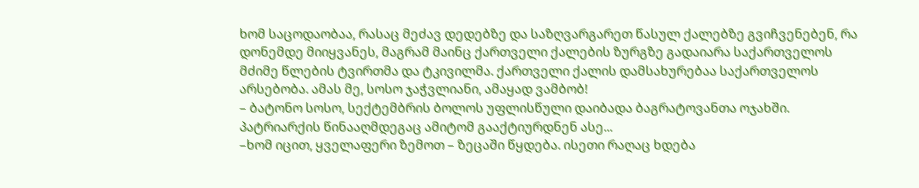ხომ საცოდაობაა, რასაც მეძავ დედებზე და საზღვარგარეთ წასულ ქალებზე გვიჩვენებენ, რა დონემდე მიიყვანეს, მაგრამ მაინც ქართველი ქალების ზურგზე გადაიარა საქართველოს მძიმე წლების ტვირთმა და ტკივილმა. ქართველი ქალის დამსახურებაა საქართველოს არსებობა. ამას მე, სოსო ჯაჭვლიანი, ამაყად ვამბობ!
– ბატონო სოსო, სექტემბრის ბოლოს უფლისწული დაიბადა ბაგრატოვანთა ოჯახში. პატრიარქის წინააღმდეგაც ამიტომ გააქტიურდნენ ასე...
–ხომ იცით, ყველაფერი ზემოთ – ზეცაში წყდება. ისეთი რაღაც ხდება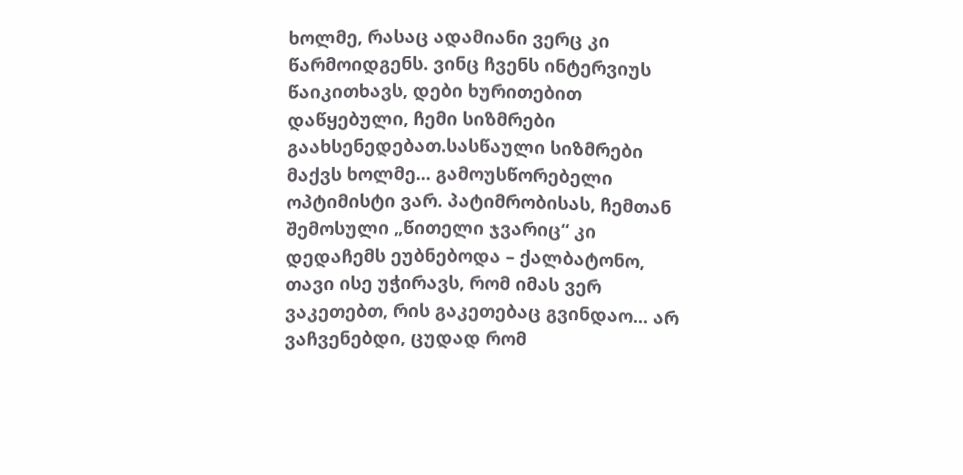ხოლმე, რასაც ადამიანი ვერც კი წარმოიდგენს. ვინც ჩვენს ინტერვიუს წაიკითხავს, დები ხურითებით დაწყებული, ჩემი სიზმრები გაახსენედებათ.სასწაული სიზმრები მაქვს ხოლმე... გამოუსწორებელი ოპტიმისტი ვარ. პატიმრობისას, ჩემთან შემოსული „წითელი ჯვარიც“ კი დედაჩემს ეუბნებოდა – ქალბატონო, თავი ისე უჭირავს, რომ იმას ვერ ვაკეთებთ, რის გაკეთებაც გვინდაო... არ ვაჩვენებდი, ცუდად რომ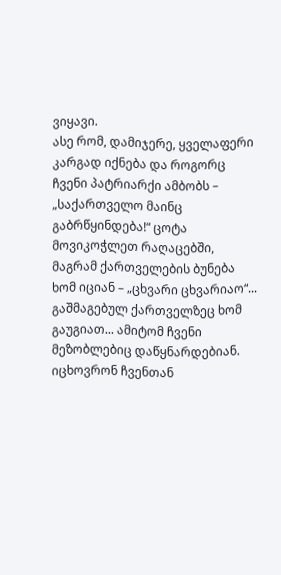ვიყავი.
ასე რომ, დამიჯერე, ყველაფერი კარგად იქნება და როგორც ჩვენი პატრიარქი ამბობს – „საქართველო მაინც გაბრწყინდება!“ ცოტა მოვიკოჭლეთ რაღაცებში, მაგრამ ქართველების ბუნება ხომ იციან – „ცხვარი ცხვარიაო“... გაშმაგებულ ქართველზეც ხომ გაუგიათ... ამიტომ ჩვენი მეზობლებიც დაწყნარდებიან. იცხოვრონ ჩვენთან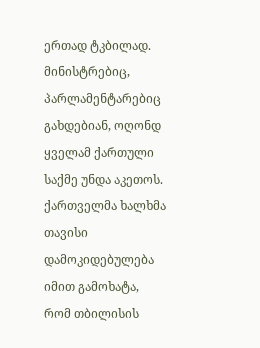ერთად ტკბილად. მინისტრებიც, პარლამენტარებიც გახდებიან, ოღონდ ყველამ ქართული საქმე უნდა აკეთოს. ქართველმა ხალხმა თავისი დამოკიდებულება იმით გამოხატა, რომ თბილისის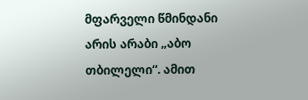მფარველი წმინდანი არის არაბი „აბო თბილელი“. ამით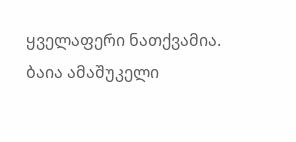ყველაფერი ნათქვამია.
ბაია ამაშუკელი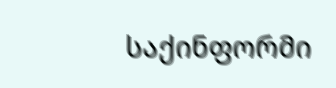საქინფორმი